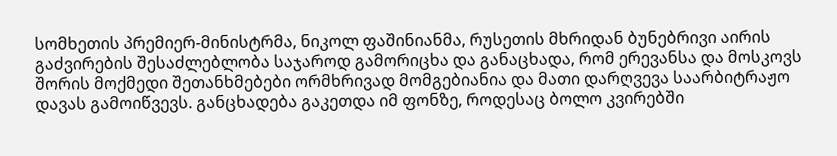სომხეთის პრემიერ-მინისტრმა, ნიკოლ ფაშინიანმა, რუსეთის მხრიდან ბუნებრივი აირის გაძვირების შესაძლებლობა საჯაროდ გამორიცხა და განაცხადა, რომ ერევანსა და მოსკოვს შორის მოქმედი შეთანხმებები ორმხრივად მომგებიანია და მათი დარღვევა საარბიტრაჟო დავას გამოიწვევს. განცხადება გაკეთდა იმ ფონზე, როდესაც ბოლო კვირებში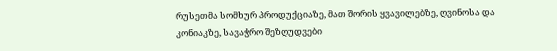რუსეთმა სომხურ პროდუქციაზე, მათ შორის ყვავილებზე, ღვინოსა და კონიაკზე, სავაჭრო შეზღუდვები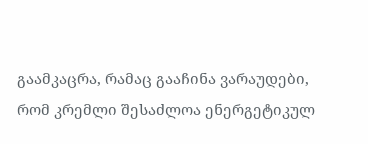გაამკაცრა, რამაც გააჩინა ვარაუდები, რომ კრემლი შესაძლოა ენერგეტიკულ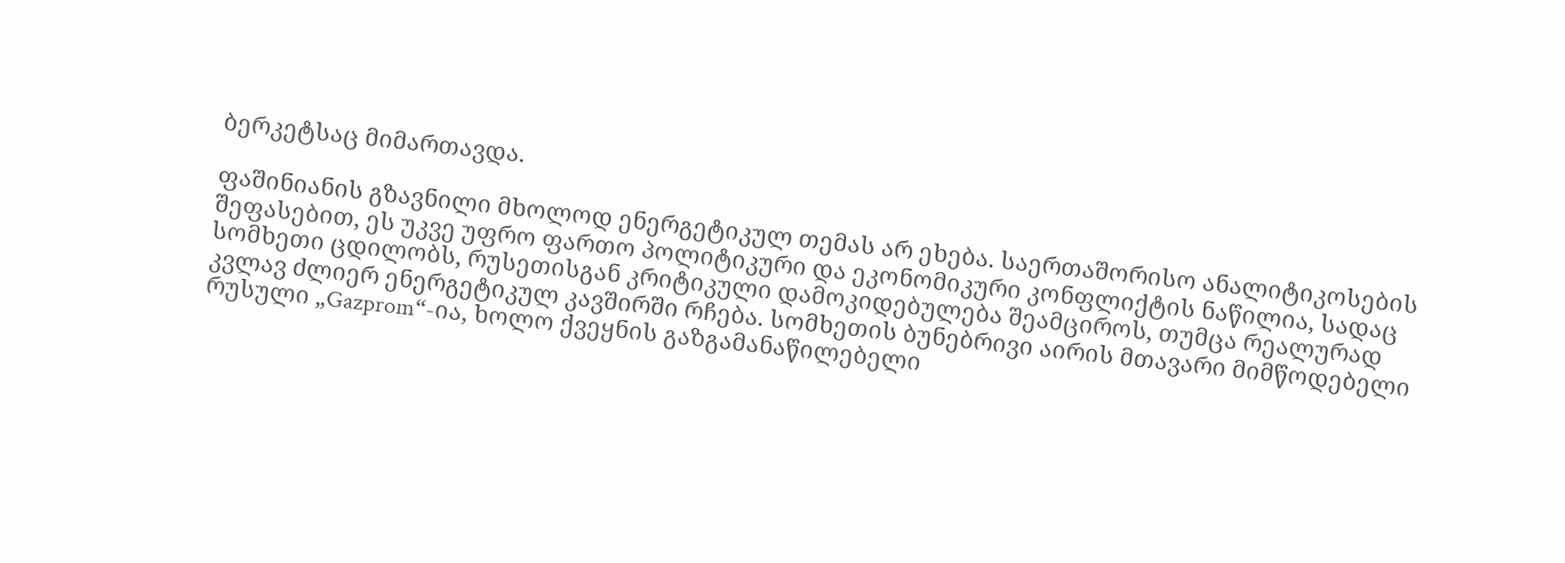ბერკეტსაც მიმართავდა.

ფაშინიანის გზავნილი მხოლოდ ენერგეტიკულ თემას არ ეხება. საერთაშორისო ანალიტიკოსების შეფასებით, ეს უკვე უფრო ფართო პოლიტიკური და ეკონომიკური კონფლიქტის ნაწილია, სადაც სომხეთი ცდილობს, რუსეთისგან კრიტიკული დამოკიდებულება შეამციროს, თუმცა რეალურად კვლავ ძლიერ ენერგეტიკულ კავშირში რჩება. სომხეთის ბუნებრივი აირის მთავარი მიმწოდებელი რუსული „Gazprom“-ია, ხოლო ქვეყნის გაზგამანაწილებელი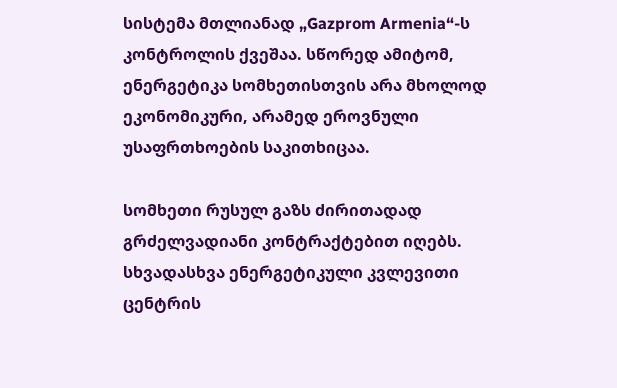სისტემა მთლიანად „Gazprom Armenia“-ს კონტროლის ქვეშაა. სწორედ ამიტომ, ენერგეტიკა სომხეთისთვის არა მხოლოდ ეკონომიკური, არამედ ეროვნული უსაფრთხოების საკითხიცაა.

სომხეთი რუსულ გაზს ძირითადად გრძელვადიანი კონტრაქტებით იღებს. სხვადასხვა ენერგეტიკული კვლევითი ცენტრის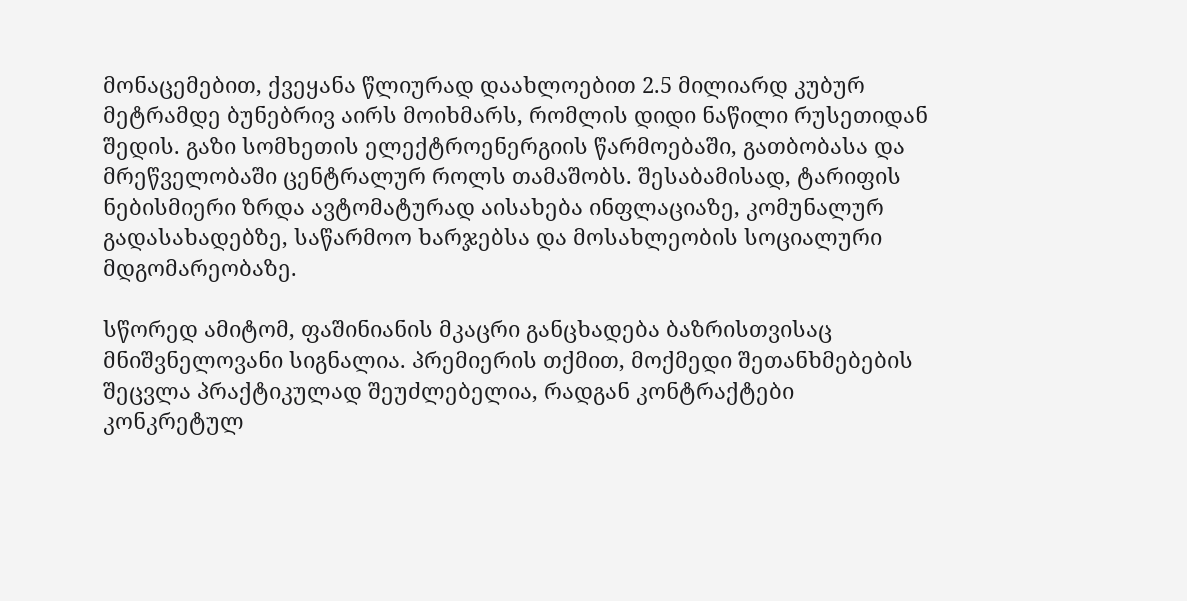მონაცემებით, ქვეყანა წლიურად დაახლოებით 2.5 მილიარდ კუბურ მეტრამდე ბუნებრივ აირს მოიხმარს, რომლის დიდი ნაწილი რუსეთიდან შედის. გაზი სომხეთის ელექტროენერგიის წარმოებაში, გათბობასა და მრეწველობაში ცენტრალურ როლს თამაშობს. შესაბამისად, ტარიფის ნებისმიერი ზრდა ავტომატურად აისახება ინფლაციაზე, კომუნალურ გადასახადებზე, საწარმოო ხარჯებსა და მოსახლეობის სოციალური მდგომარეობაზე.

სწორედ ამიტომ, ფაშინიანის მკაცრი განცხადება ბაზრისთვისაც მნიშვნელოვანი სიგნალია. პრემიერის თქმით, მოქმედი შეთანხმებების შეცვლა პრაქტიკულად შეუძლებელია, რადგან კონტრაქტები კონკრეტულ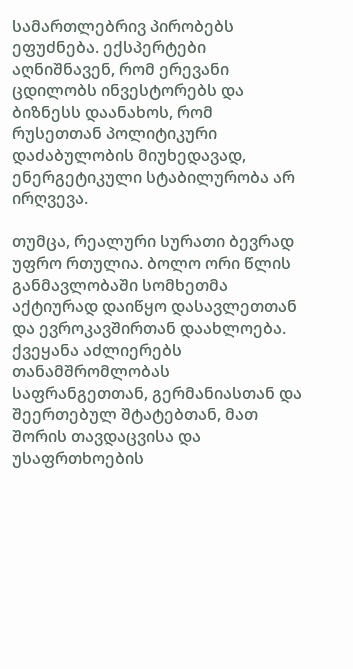სამართლებრივ პირობებს ეფუძნება. ექსპერტები აღნიშნავენ, რომ ერევანი ცდილობს ინვესტორებს და ბიზნესს დაანახოს, რომ რუსეთთან პოლიტიკური დაძაბულობის მიუხედავად, ენერგეტიკული სტაბილურობა არ ირღვევა.

თუმცა, რეალური სურათი ბევრად უფრო რთულია. ბოლო ორი წლის განმავლობაში სომხეთმა აქტიურად დაიწყო დასავლეთთან და ევროკავშირთან დაახლოება. ქვეყანა აძლიერებს თანამშრომლობას საფრანგეთთან, გერმანიასთან და შეერთებულ შტატებთან, მათ შორის თავდაცვისა და უსაფრთხოების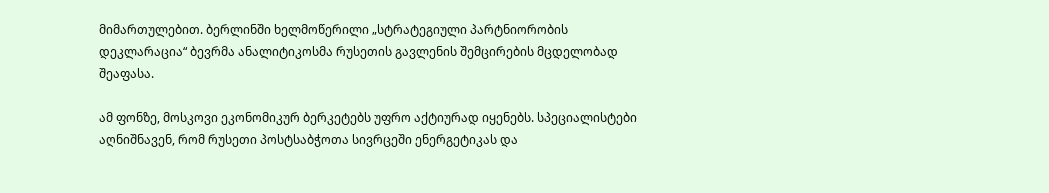მიმართულებით. ბერლინში ხელმოწერილი „სტრატეგიული პარტნიორობის დეკლარაცია“ ბევრმა ანალიტიკოსმა რუსეთის გავლენის შემცირების მცდელობად შეაფასა.

ამ ფონზე, მოსკოვი ეკონომიკურ ბერკეტებს უფრო აქტიურად იყენებს. სპეციალისტები აღნიშნავენ, რომ რუსეთი პოსტსაბჭოთა სივრცეში ენერგეტიკას და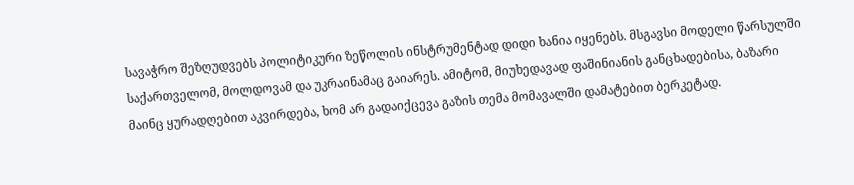სავაჭრო შეზღუდვებს პოლიტიკური ზეწოლის ინსტრუმენტად დიდი ხანია იყენებს. მსგავსი მოდელი წარსულში საქართველომ, მოლდოვამ და უკრაინამაც გაიარეს. ამიტომ, მიუხედავად ფაშინიანის განცხადებისა, ბაზარი მაინც ყურადღებით აკვირდება, ხომ არ გადაიქცევა გაზის თემა მომავალში დამატებით ბერკეტად.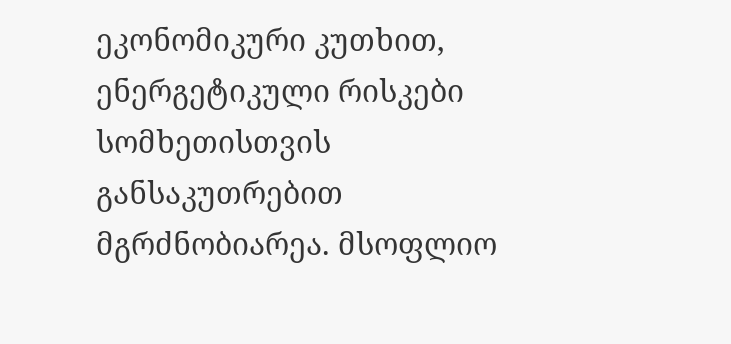ეკონომიკური კუთხით, ენერგეტიკული რისკები სომხეთისთვის განსაკუთრებით მგრძნობიარეა. მსოფლიო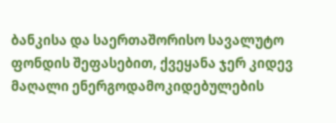ბანკისა და საერთაშორისო სავალუტო ფონდის შეფასებით, ქვეყანა ჯერ კიდევ მაღალი ენერგოდამოკიდებულების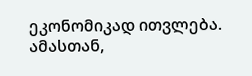ეკონომიკად ითვლება. ამასთან,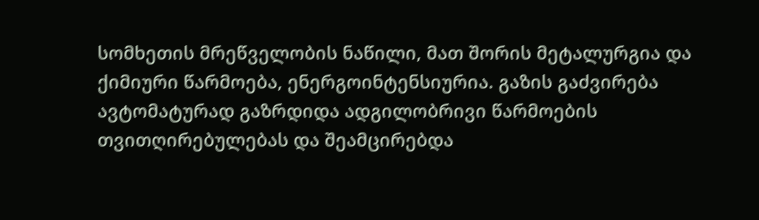სომხეთის მრეწველობის ნაწილი, მათ შორის მეტალურგია და ქიმიური წარმოება, ენერგოინტენსიურია. გაზის გაძვირება ავტომატურად გაზრდიდა ადგილობრივი წარმოების თვითღირებულებას და შეამცირებდა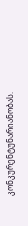კონკურენტუნარიანობას.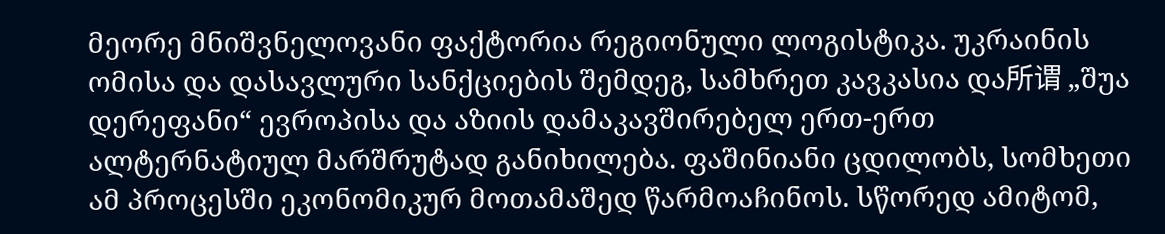მეორე მნიშვნელოვანი ფაქტორია რეგიონული ლოგისტიკა. უკრაინის ომისა და დასავლური სანქციების შემდეგ, სამხრეთ კავკასია და所谓 „შუა დერეფანი“ ევროპისა და აზიის დამაკავშირებელ ერთ-ერთ ალტერნატიულ მარშრუტად განიხილება. ფაშინიანი ცდილობს, სომხეთი ამ პროცესში ეკონომიკურ მოთამაშედ წარმოაჩინოს. სწორედ ამიტომ,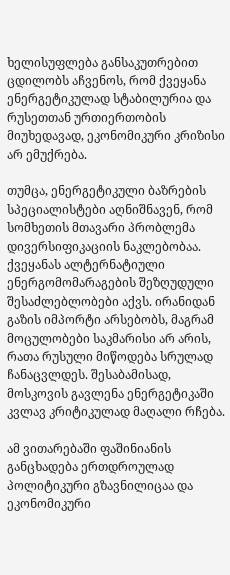ხელისუფლება განსაკუთრებით ცდილობს აჩვენოს, რომ ქვეყანა ენერგეტიკულად სტაბილურია და რუსეთთან ურთიერთობის მიუხედავად, ეკონომიკური კრიზისი არ ემუქრება.

თუმცა, ენერგეტიკული ბაზრების სპეციალისტები აღნიშნავენ, რომ სომხეთის მთავარი პრობლემა დივერსიფიკაციის ნაკლებობაა. ქვეყანას ალტერნატიული ენერგომომარაგების შეზღუდული შესაძლებლობები აქვს. ირანიდან გაზის იმპორტი არსებობს, მაგრამ მოცულობები საკმარისი არ არის, რათა რუსული მიწოდება სრულად ჩანაცვლდეს. შესაბამისად, მოსკოვის გავლენა ენერგეტიკაში კვლავ კრიტიკულად მაღალი რჩება.

ამ ვითარებაში ფაშინიანის განცხადება ერთდროულად პოლიტიკური გზავნილიცაა და ეკონომიკური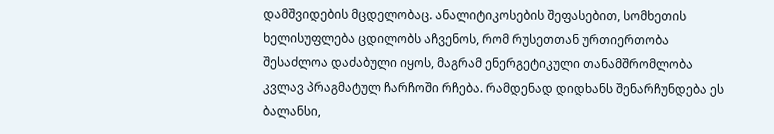დამშვიდების მცდელობაც. ანალიტიკოსების შეფასებით, სომხეთის ხელისუფლება ცდილობს აჩვენოს, რომ რუსეთთან ურთიერთობა შესაძლოა დაძაბული იყოს, მაგრამ ენერგეტიკული თანამშრომლობა კვლავ პრაგმატულ ჩარჩოში რჩება. რამდენად დიდხანს შენარჩუნდება ეს ბალანსი,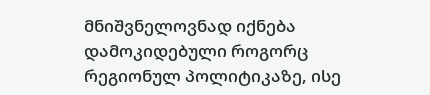მნიშვნელოვნად იქნება დამოკიდებული როგორც რეგიონულ პოლიტიკაზე, ისე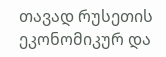თავად რუსეთის ეკონომიკურ და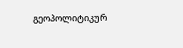გეოპოლიტიკურ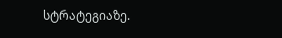სტრატეგიაზე.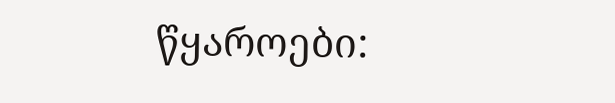წყაროები: